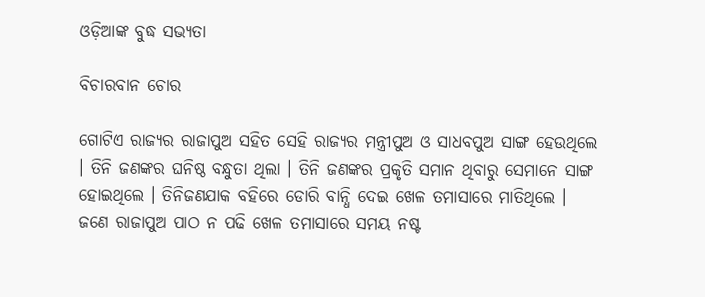ଓଡ଼ିଆଙ୍କ ବୁଦ୍ଧ ସଭ୍ୟତା

ବିଚାରବାନ ଚୋର

ଗୋଟିଏ ରାଜ୍ୟର ରାଜାପୁଅ ସହିତ ସେହି ରାଜ୍ୟର ମନ୍ତ୍ରୀପୁଅ ଓ ସାଧବପୁଅ ସାଙ୍ଗ ହେଉଥିଲେ । ତିନି ଜଣଙ୍କର ଘନିଷ୍ଠ ବନ୍ଧୁତା ଥିଲା । ତିନି ଜଣଙ୍କର ପ୍ରକୃତି ସମାନ ଥିବାରୁ ସେମାନେ ସାଙ୍ଗ ହୋଇଥିଲେ । ତିନିଜଣଯାକ ବହିରେ ଡୋରି ବାନ୍ଧି ଦେଇ ଖେଳ ତମାସାରେ ମାତିଥିଲେ । ଜଣେ ରାଜାପୁଅ ପାଠ ନ ପଢି ଖେଳ ତମାସାରେ ସମୟ ନଷ୍ଟ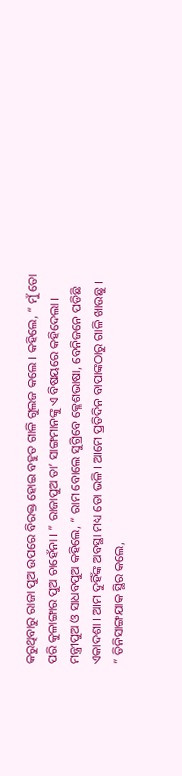କରୁଥିବାରୁ ରାଜା ପୁଅ ଉପରେ ବିରକ୍ତ ହୋଇ ବହୁତ ଗାଳି ଗୁଲଜ କଲେ । କହିଲେ, “ ମୁଁ ତୋ ପରି କୁଳାଙ୍ଗାର ପୁଅ ଚାହେଁନା । ” ରାଜାପୁଅ ତା’ ସାଙ୍ଗମାନଙ୍କୁ ଏ ବିଷୟରେ କହିଦେଲା । ମନ୍ତ୍ରୀପୁଅ ଓ ସାଧବପୁଅ କହିଲେ, “ ରାମ ବୋଲେ ସୁଗ୍ରିବେ କ୍ଳେଶଭାଷା, ବେନିଜନେ ପଡିଛି ଏକାଦଶା । ଆମ ଦୁହିଁଙ୍କ ଅବସ୍ଥା ମଧ୍ୟ ତୋ ଭଳି । ଆମେ ପ୍ରତିଦିନ ବାପାଙ୍କଠାରୁ ଗାଳି ଖାଉଛୁ । ” ତିନିସାଙ୍ଗଯାକ ସ୍ଥିର କଲେ,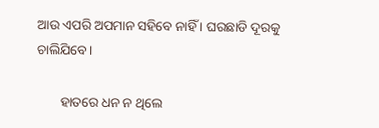ଆଉ ଏପରି ଅପମାନ ସହିବେ ନାହିଁ । ଘରଛାଡି ଦୂରକୁ ଚାଲିଯିବେ ।

       ହାତରେ ଧନ ନ ଥିଲେ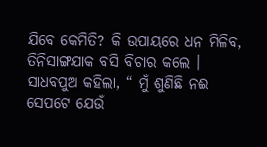ଯିବେ କେମିତି? କି ଉପାୟରେ ଧନ ମିଳିବ, ତିନିସାଙ୍ଗଯାକ ବସି ବିଚାର କଲେ । ସାଧବପୁଅ କହିଲା, “ ମୁଁ ଶୁଣିଛି ନଈ ସେପଟେ ଯେଉଁ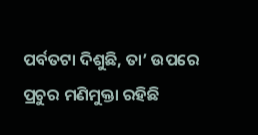ପର୍ବତଟା ଦିଶୁଛି, ତା’ ଉପରେ ପ୍ରଚୁର ମଣିମୁକ୍ତା ରହିଛି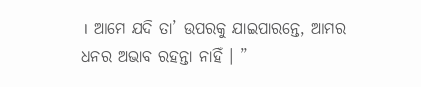। ଆମେ ଯଦି ତା’ ଉପରକୁ ଯାଇପାରନ୍ତେ, ଆମର ଧନର ଅଭାବ ରହନ୍ତା ନାହିଁ । ”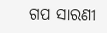ଗପ ସାରଣୀ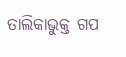ତାଲିକାଭୁକ୍ତ ଗପ